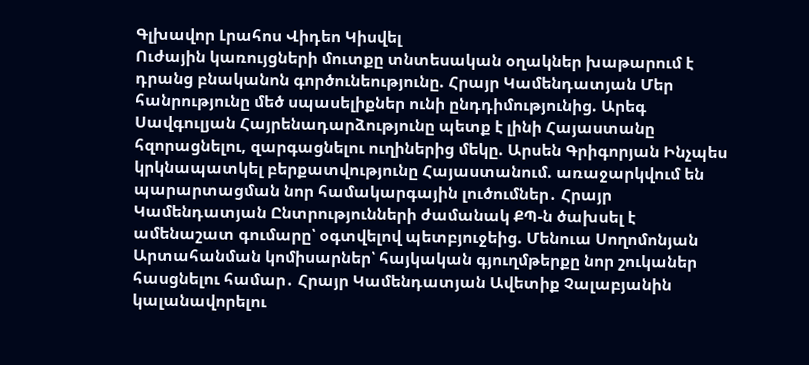Գլխավոր Լրահոս Վիդեո Կիսվել
Ուժային կառույցների մուտքը տնտեսական օղակներ խաթարում է դրանց բնականոն գործունեությունը. Հրայր Կամենդատյան Մեր հանրությունը մեծ սպասելիքներ ունի ընդդիմությունից. Արեգ Սավգուլյան Հայրենադարձությունը պետք է լինի Հայաստանը հզորացնելու, զարգացնելու ուղիներից մեկը. Արսեն Գրիգորյան Ինչպես կրկնապատկել բերքատվությունը Հայաստանում. առաջարկվում են պարարտացման նոր համակարգային լուծումներ․ Հրայր Կամենդատյան Ընտրությունների ժամանակ ՔՊ-ն ծախսել է ամենաշատ գումարը՝ օգտվելով պետբյուջեից. Մենուա Սողոմոնյան Արտահանման կոմիսարներ՝ հայկական գյուղմթերքը նոր շուկաներ հասցնելու համար․ Հրայր Կամենդատյան Ավետիք Չալաբյանին կալանավորելու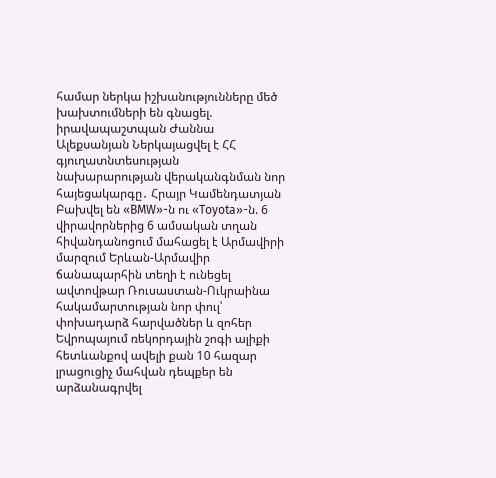համար ներկա իշխանությունները մեծ խախտումների են գնացել. իրավապաշտպան Ժաննա Ալեքսանյան Ներկայացվել է ՀՀ գյուղատնտեսության նախարարության վերականգնման նոր հայեցակարգը․ Հրայր Կամենդատյան Բախվել են «BMW»-ն ու «Toyota»-ն. 6 վիրավորներից 6 ամսական տղան հիվանդանոցում մահացել է Արմավիրի մարզում Երևան-Արմավիր ճանապարհին տեղի է ունեցել ավտովթար Ռուսաստան-Ուկրաինա հակամարտության նոր փուլ՝ փոխադարձ հարվածներ և զոհեր Եվրոպայում ռեկորդային շոգի ալիքի հետևանքով ավելի քան 10 հազար լրացուցիչ մահվան դեպքեր են արձանագրվել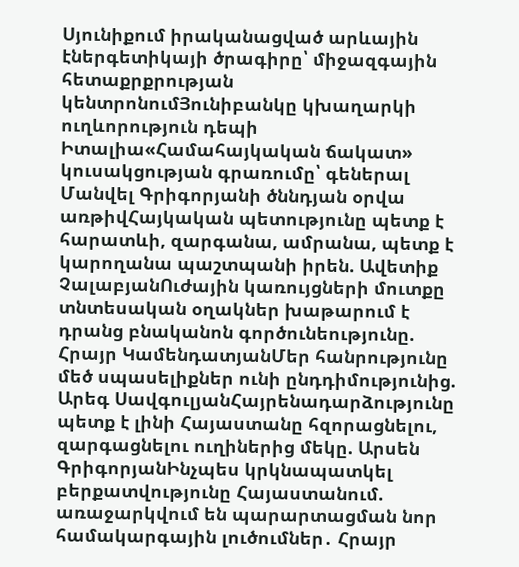Սյունիքում իրականացված արևային էներգետիկայի ծրագիրը՝ միջազգային հետաքրքրության կենտրոնումՅունիբանկը կխաղարկի ուղևորություն դեպի Իտալիա«Համահայկական ճակատ» կուսակցության գրառումը՝ գեներալ Մանվել Գրիգորյանի ծննդյան օրվա առթիվՀայկական պետությունը պետք է հարատևի, զարգանա, ամրանա, պետք է կարողանա պաշտպանի իրեն. Ավետիք ՉալաբյանՈւժային կառույցների մուտքը տնտեսական օղակներ խաթարում է դրանց բնականոն գործունեությունը. Հրայր ԿամենդատյանՄեր հանրությունը մեծ սպասելիքներ ունի ընդդիմությունից. Արեգ ՍավգուլյանՀայրենադարձությունը պետք է լինի Հայաստանը հզորացնելու, զարգացնելու ուղիներից մեկը. Արսեն ԳրիգորյանԻնչպես կրկնապատկել բերքատվությունը Հայաստանում. առաջարկվում են պարարտացման նոր համակարգային լուծումներ․ Հրայր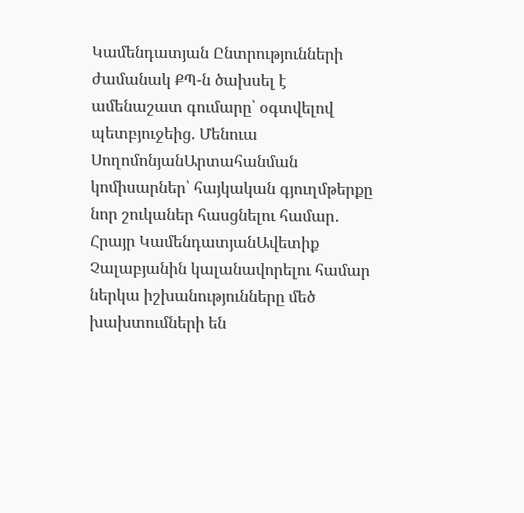Կամենդատյան Ընտրությունների ժամանակ ՔՊ-ն ծախսել է ամենաշատ գումարը՝ օգտվելով պետբյուջեից. Մենուա ՍողոմոնյանԱրտահանման կոմիսարներ՝ հայկական գյուղմթերքը նոր շուկաներ հասցնելու համար․ Հրայր ԿամենդատյանԱվետիք Չալաբյանին կալանավորելու համար ներկա իշխանությունները մեծ խախտումների են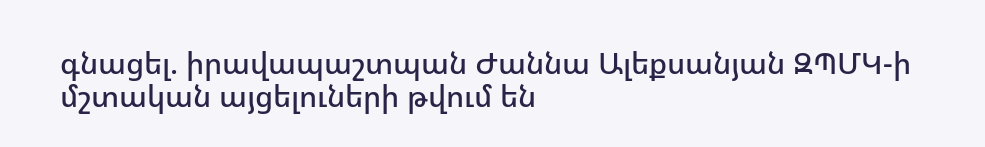գնացել. իրավապաշտպան Ժաննա Ալեքսանյան ԶՊՄԿ-ի մշտական այցելուների թվում են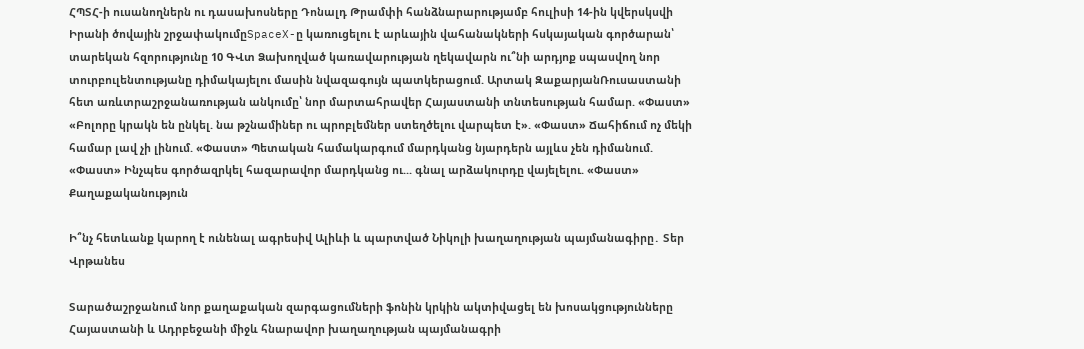ՀՊՏՀ-ի ուսանողներն ու դասախոսները Դոնալդ Թրամփի հանձնարարությամբ հուլիսի 14-ին կվերսկսվի Իրանի ծովային շրջափակումըSpaceX-ը կառուցելու է արևային վահանակների հսկայական գործարան՝ տարեկան հզորությունը 10 ԳՎտ Ձախողված կառավարության ղեկավարն ու՞նի արդյոք սպասվող նոր տուրբուլենտությանը դիմակայելու մասին նվազագույն պատկերացում. Արտակ ԶաքարյանՌուսաստանի հետ առևտրաշրջանառության անկումը՝ նոր մարտահրավեր Հայաստանի տնտեսության համար. «Փաստ» «Բոլորը կրակն են ընկել. նա թշնամիներ ու պրոբլեմներ ստեղծելու վարպետ է». «Փաստ» Ճահիճում ոչ մեկի համար լավ չի լինում. «Փաստ» Պետական համակարգում մարդկանց նյարդերն այլևս չեն դիմանում. «Փաստ» Ինչպես գործազրկել հազարավոր մարդկանց ու... գնալ արձակուրդը վայելելու. «Փաստ»
Քաղաքականություն

Ի՞նչ հետևանք կարող է ունենալ ագրեսիվ Ալիևի և պարտված Նիկոլի խաղաղության պայմանագիրը․ Տեր Վրթանես

Տարածաշրջանում նոր քաղաքական զարգացումների ֆոնին կրկին ակտիվացել են խոսակցությունները Հայաստանի և Ադրբեջանի միջև հնարավոր խաղաղության պայմանագրի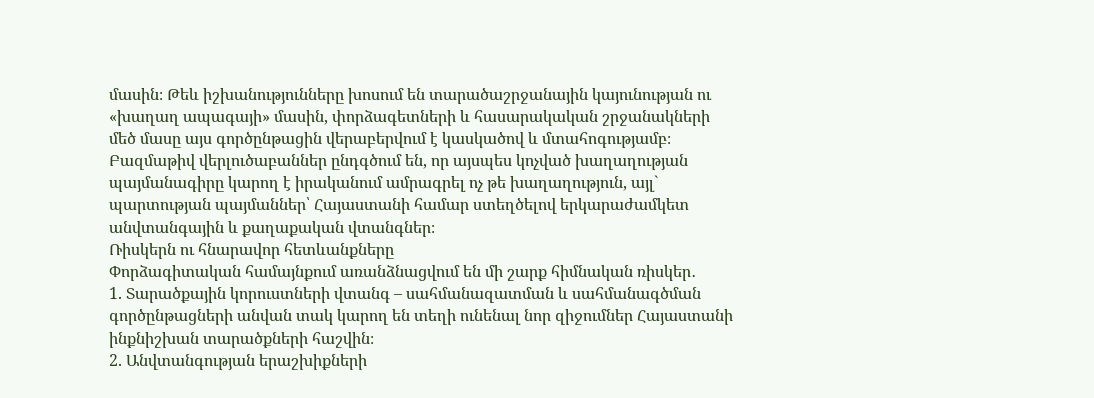մասին։ Թեև իշխանությունները խոսում են տարածաշրջանային կայունության ու «խաղաղ ապագայի» մասին, փորձագետների և հասարակական շրջանակների մեծ մասը այս գործընթացին վերաբերվում է կասկածով և մտահոգությամբ։
Բազմաթիվ վերլուծաբաններ ընդգծում են, որ այսպես կոչված խաղաղության պայմանագիրը կարող է իրականում ամրագրել ոչ թե խաղաղություն, այլ` պարտության պայմաններ՝ Հայաստանի համար ստեղծելով երկարաժամկետ անվտանգային և քաղաքական վտանգներ։
Ռիսկերն ու հնարավոր հետևանքները
Փորձագիտական համայնքում առանձնացվում են մի շարք հիմնական ռիսկեր․
1. Տարածքային կորուստների վտանգ – սահմանազատման և սահմանագծման գործընթացների անվան տակ կարող են տեղի ունենալ նոր զիջումներ Հայաստանի ինքնիշխան տարածքների հաշվին։
2. Անվտանգության երաշխիքների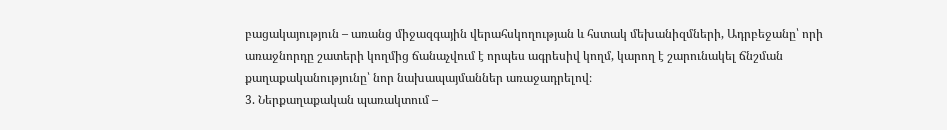բացակայություն – առանց միջազգային վերահսկողության և հստակ մեխանիզմների, Ադրբեջանը՝ որի առաջնորդը շատերի կողմից ճանաչվում է որպես ագրեսիվ կողմ, կարող է շարունակել ճնշման քաղաքականությունը՝ նոր նախապայմաններ առաջադրելով։
3. Ներքաղաքական պառակտում –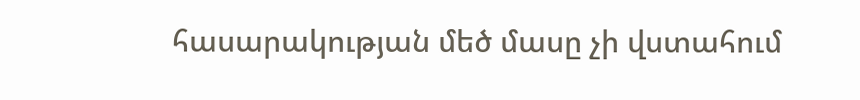հասարակության մեծ մասը չի վստահում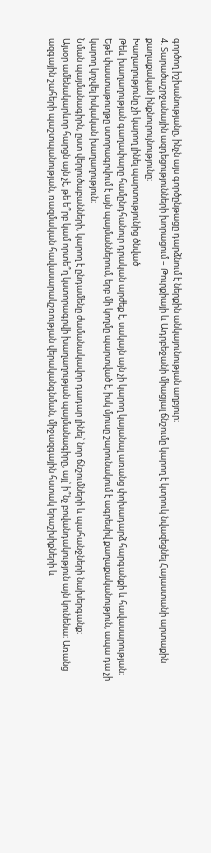գործող իշխանությանը, ինչն այս գործընթացը դարձնում է ներքին անկայունության աղբյուր։
4. Տարածաշրջանային ազդեցությունների խորացում – Թուրքիայի և Ադրբեջանի միացյալ ճնշումը կարող է կտրուկ նվազեցնել Հայաստանի արտաքին քաղաքական ինքնուրույնությունը։
Խաղաղությունը չի կարող լինել պարտությունից ծնված
Թեև խաղաղության գաղափարը համընդհանուր դրական արժեք է, սակայն այն չի կարող կայանալ առանց փոխադարձ հարգանքի և հավասարության։ Եթե փաստաթուղթը ստորագրվում է այն պայմաններում, երբ մի կողմը պարտված է, իսկ մյուսը շարունակում է ագրեսիվ քաղաքականություն, ապա դա չի կարող կոչվել իսկական խաղաղություն։
Նման պայմանագիրն, ըստ վերլուծաբանների, կարող է ընդամենը ժամանակավոր դադար լինել՝ նոր ճնշումների և պահանջների նախերգանք։
Այսօր ամենակարևոր հարցն այն չէ, թե ե՞րբ կամ որտե՞ղ կստորագրվի խաղաղության պայմանագիրը, այլ՝ ի՞նչ բովանդակություն այն կունենա։ Առանց ազգային շահերի պաշտպանության, ռազմական հավասարակշռության վերականգնման, միջազգային հստակ երաշխիքների և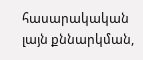հասարակական լայն քննարկման,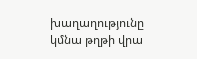խաղաղությունը կմնա թղթի վրա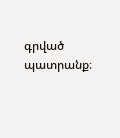գրված պատրանք։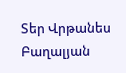Տեր Վրթանես Բաղալյան